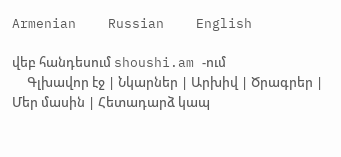Armenian    Russian    English

վեբ հանդեսում shoushi.am -ում
     Գլխավոր էջ | Նկարներ | Արխիվ | Ծրագրեր | Մեր մասին | Հետադարձ կապ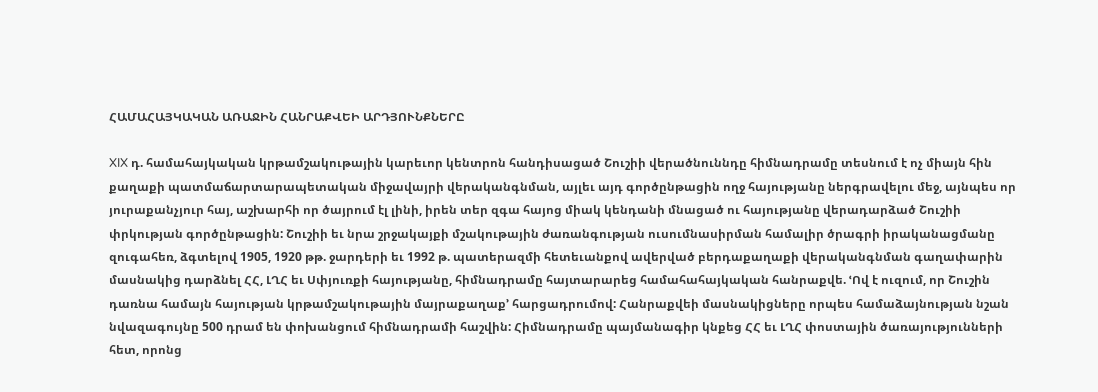ՀԱՄԱՀԱՅԿԱԿԱՆ ԱՌԱՋԻՆ ՀԱՆՐԱՔՎԵԻ ԱՐԴՅՈՒՆՔՆԵՐԸ

XIX դ. համահայկական կրթամշակութային կարեւոր կենտրոն հանդիսացած Շուշիի վերածնուննդը հիմնադրամը տեսնում է ոչ միայն հին քաղաքի պատմաճարտարապետական միջավայրի վերականգնման, այլեւ այդ գործընթացին ողջ հայությանը ներգրավելու մեջ, այնպես որ յուրաքանչյուր հայ, աշխարհի որ ծայրում էլ լինի, իրեն տեր զգա հայոց միակ կենդանի մնացած ու հայությանը վերադարձած Շուշիի փրկության գործընթացին: Շուշիի եւ նրա շրջակայքի մշակութային ժառանգության ուսումնասիրման համալիր ծրագրի իրականացմանը զուգահեռ, ձգտելով 1905, 1920 թթ. ջարդերի եւ 1992 թ. պատերազմի հետեւանքով ավերված բերդաքաղաքի վերականգնման գաղափարին մասնակից դարձնել ՀՀ, ԼՂՀ եւ Սփյուռքի հայությանը, հիմնադրամը հայտարարեց համահահայկական հանրաքվե. ՙՈվ է ուզում, որ Շուշին դառնա համայն հայության կրթամշակութային մայրաքաղաք՚ հարցադրումով: Հանրաքվեի մասնակիցները որպես համաձայնության նշան նվազագույնը 500 դրամ են փոխանցում հիմնադրամի հաշվին: Հիմնադրամը պայմանագիր կնքեց ՀՀ եւ ԼՂՀ փոստային ծառայությունների հետ, որոնց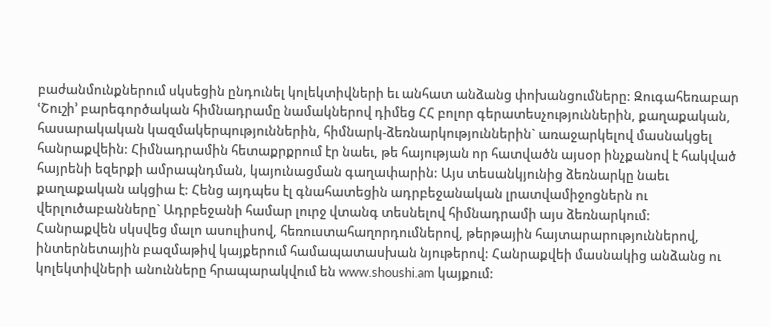բաժանմունքներում սկսեցին ընդունել կոլեկտիվների եւ անհատ անձանց փոխանցումները: Զուգահեռաբար ՙՇուշի՚ բարեգործական հիմնադրամը նամակներով դիմեց ՀՀ բոլոր գերատեսչություններին, քաղաքական, հասարակական կազմակերպություններին, հիմնարկ-ձեռնարկություններին` առաջարկելով մասնակցել հանրաքվեին: Հիմնադրամին հետաքրքրում էր նաեւ, թե հայության որ հատվածն այսօր ինչքանով է հակված հայրենի եզերքի ամրապնդման, կայունացման գաղափարին: Այս տեսանկյունից ձեռնարկը նաեւ քաղաքական ակցիա է: Հենց այդպես էլ գնահատեցին ադրբեջանական լրատվամիջոցներն ու վերլուծաբանները` Ադրբեջանի համար լուրջ վտանգ տեսնելով հիմնադրամի այս ձեռնարկում:
Հանրաքվեն սկսվեց մալո ասուլիսով, հեռուստահաղորդումներով, թերթային հայտարարություններով, ինտերնետային բազմաթիվ կայքերում համապատասխան նյութերով: Հանրաքվեի մասնակից անձանց ու կոլեկտիվների անունները հրապարակվում են www.shoushi.am կայքում: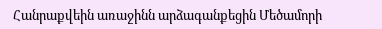Հանրաքվեին առաջինն արձագանքեցին Մեծամորի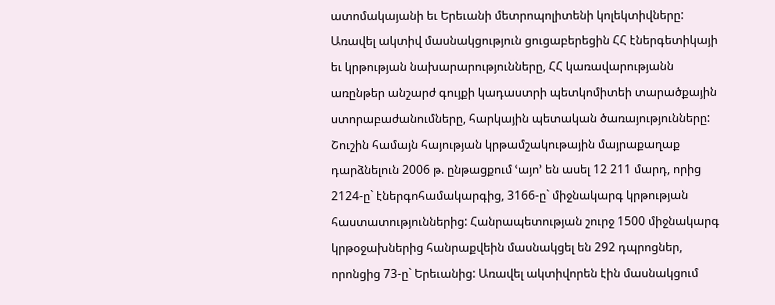ատոմակայանի եւ Երեւանի մետրոպոլիտենի կոլեկտիվները: Առավել ակտիվ մասնակցություն ցուցաբերեցին ՀՀ էներգետիկայի եւ կրթության նախարարությունները, ՀՀ կառավարությանն առընթեր անշարժ գույքի կադաստրի պետկոմիտեի տարածքային ստորաբաժանումները, հարկային պետական ծառայությունները: Շուշին համայն հայության կրթամշակութային մայրաքաղաք դարձնելուն 2006 թ. ընթացքում ՙայո՚ են ասել 12 211 մարդ, որից 2124-ը` էներգոհամակարգից, 3166-ը` միջնակարգ կրթության հաստատություններից: Հանրապետության շուրջ 1500 միջնակարգ կրթօջախներից հանրաքվեին մասնակցել են 292 դպրոցներ, որոնցից 73-ը` Երեւանից: Առավել ակտիվորեն էին մասնակցում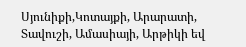Սյունիքի,Կոտայքի, Արարատի, Տավուշի, Ամասիայի, Արթիկի եվ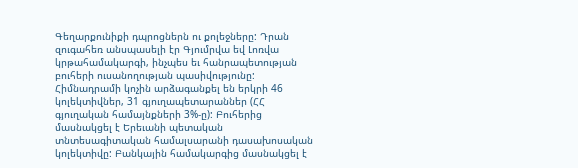Գեղարքունիքի դպրոցներն ու քոլեջները: Դրան զուգահեռ անսպասելի էր Գյումրվա եվ Լոռվա կրթահամակարգի, ինչպես եւ հանրապետության բուհերի ուսանողության պասիվությունը: Հիմնադրամի կոչին արձագանքել են երկրի 46 կոլեկտիվներ, 31 գյուղապետարաններ (ՀՀ գյուղական համայնքների 3%-ը): Բուհերից մասնակցել է Երեւանի պետական տնտեսագիտական համալսարանի դասախոսական կոլեկտիվը: Բանկային համակարգից մասնակցել է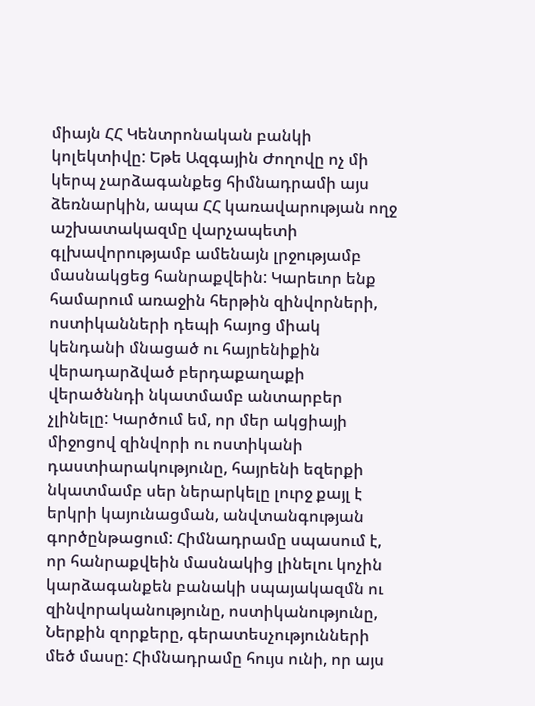միայն ՀՀ Կենտրոնական բանկի կոլեկտիվը: Եթե Ազգային Ժողովը ոչ մի կերպ չարձագանքեց հիմնադրամի այս ձեռնարկին, ապա ՀՀ կառավարության ողջ աշխատակազմը վարչապետի գլխավորությամբ ամենայն լրջությամբ մասնակցեց հանրաքվեին: Կարեւոր ենք համարում առաջին հերթին զինվորների, ոստիկանների դեպի հայոց միակ կենդանի մնացած ու հայրենիքին վերադարձված բերդաքաղաքի վերածննդի նկատմամբ անտարբեր չլինելը: Կարծում եմ, որ մեր ակցիայի միջոցով զինվորի ու ոստիկանի դաստիարակությունը, հայրենի եզերքի նկատմամբ սեր ներարկելը լուրջ քայլ է երկրի կայունացման, անվտանգության գործընթացում: Հիմնադրամը սպասում է, որ հանրաքվեին մասնակից լինելու կոչին կարձագանքեն բանակի սպայակազմն ու զինվորականությունը, ոստիկանությունը, Ներքին զորքերը, գերատեսչությունների մեծ մասը: Հիմնադրամը հույս ունի, որ այս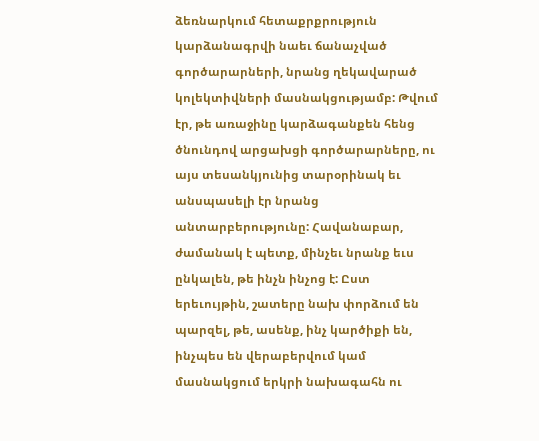ձեռնարկում հետաքրքրություն կարձանագրվի նաեւ ճանաչված գործարարների, նրանց ղեկավարած կոլեկտիվների մասնակցությամբ: Թվում էր, թե առաջինը կարձագանքեն հենց ծնունդով արցախցի գործարարները, ու այս տեսանկյունից տարօրինակ եւ անսպասելի էր նրանց անտարբերությունը: Հավանաբար, ժամանակ է պետք, մինչեւ նրանք եւս ընկալեն, թե ինչն ինչոց է: Ըստ երեւույթին, շատերը նախ փորձում են պարզել, թե, ասենք, ինչ կարծիքի են, ինչպես են վերաբերվում կամ մասնակցում երկրի նախագահն ու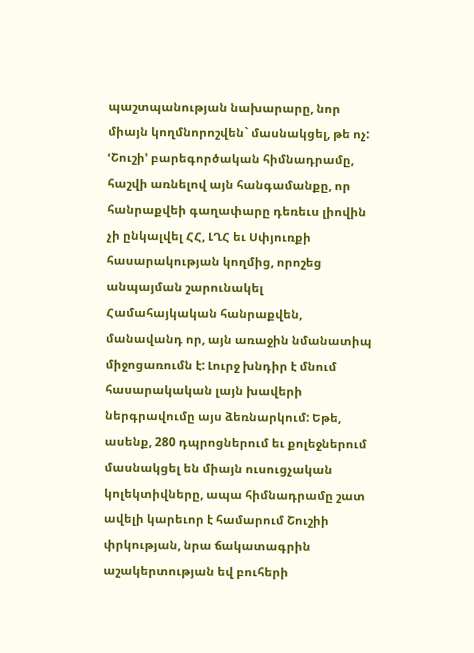պաշտպանության նախարարը, նոր միայն կողմնորոշվեն` մասնակցել, թե ոչ:
ՙՇուշի՚ բարեգործական հիմնադրամը, հաշվի առնելով այն հանգամանքը, որ հանրաքվեի գաղափարը դեռեւս լիովին չի ընկալվել ՀՀ, ԼՂՀ եւ Սփյուռքի հասարակության կողմից, որոշեց անպայման շարունակել Համահայկական հանրաքվեն, մանավանդ որ, այն առաջին նմանատիպ միջոցառումն է: Լուրջ խնդիր է մնում հասարակական լայն խավերի ներգրավումը այս ձեռնարկում: Եթե, ասենք, 280 դպրոցներում եւ քոլեջներում մասնակցել են միայն ուսուցչական կոլեկտիվները, ապա հիմնադրամը շատ ավելի կարեւոր է համարում Շուշիի փրկության, նրա ճակատագրին աշակերտության եվ բուհերի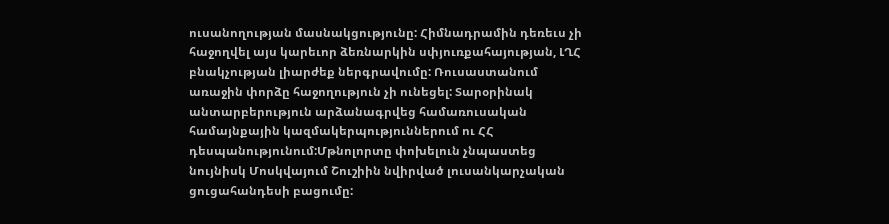ուսանողության մասնակցությունը: Հիմնադրամին դեռեւս չի հաջողվել այս կարեւոր ձեռնարկին սփյուռքահայության, ԼՂՀ բնակչության լիարժեք ներգրավումը: Ռուսաստանում առաջին փորձը հաջողություն չի ունեցել: Տարօրինակ անտարբերություն արձանագրվեց համառուսական համայնքային կազմակերպություններում ու ՀՀ դեսպանությունում:Մթնոլորտը փոխելուն չնպաստեց նույնիսկ Մոսկվայում Շուշիին նվիրված լուսանկարչական ցուցահանդեսի բացումը: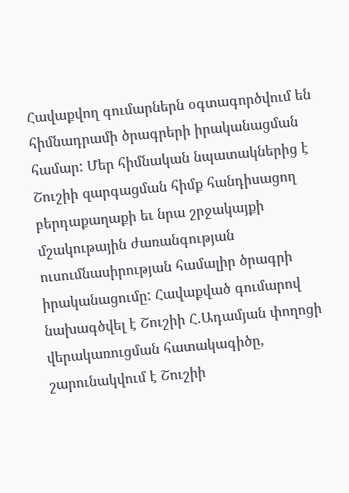Հավաքվող գումարներն օգտագործվում են հիմնադրամի ծրագրերի իրականացման համար: Մեր հիմնական նպատակներից է Շուշիի զարգացման հիմք հանդիսացող բերդաքաղաքի եւ նրա շրջակայքի մշակութային ժառանգության ուսումնասիրության համալիր ծրագրի իրականացումը: Հավաքված գումարով նախագծվել է Շուշիի Հ.Ադամյան փողոցի վերակառուցման հատակագիծը, շարունակվում է Շուշիի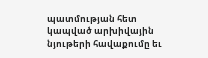պատմության հետ կապված արխիվային նյութերի հավաքումը եւ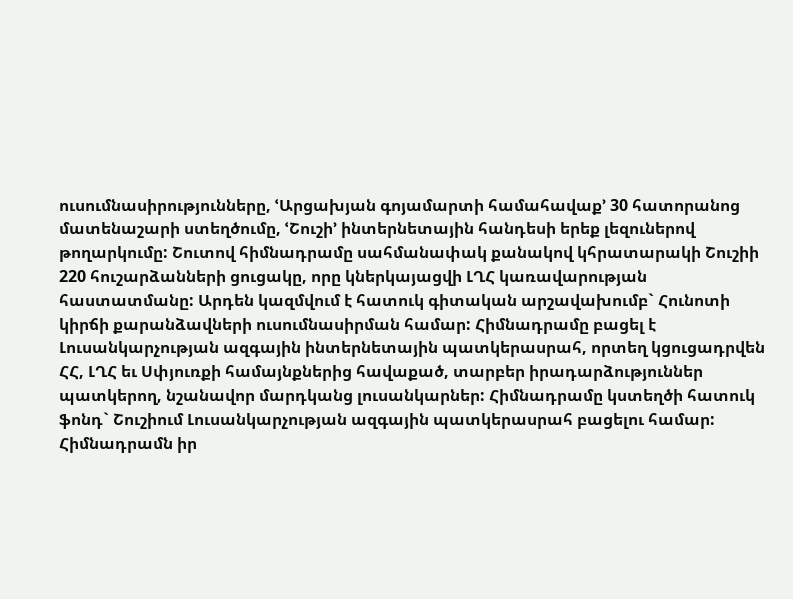ուսումնասիրությունները, ՙԱրցախյան գոյամարտի համահավաք՚ 30 հատորանոց մատենաշարի ստեղծումը, ՙՇուշի՚ ինտերնետային հանդեսի երեք լեզուներով թողարկումը: Շուտով հիմնադրամը սահմանափակ քանակով կհրատարակի Շուշիի 220 հուշարձանների ցուցակը, որը կներկայացվի ԼՂՀ կառավարության հաստատմանը: Արդեն կազմվում է հատուկ գիտական արշավախումբ` Հունոտի կիրճի քարանձավների ուսումնասիրման համար: Հիմնադրամը բացել է Լուսանկարչության ազգային ինտերնետային պատկերասրահ, որտեղ կցուցադրվեն ՀՀ, ԼՂՀ եւ Սփյուռքի համայնքներից հավաքած, տարբեր իրադարձություններ պատկերող, նշանավոր մարդկանց լուսանկարներ: Հիմնադրամը կստեղծի հատուկ ֆոնդ` Շուշիում Լուսանկարչության ազգային պատկերասրահ բացելու համար:
Հիմնադրամն իր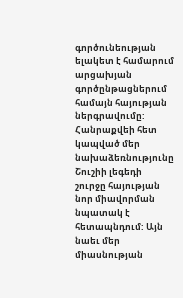գործունեության ելակետ է համարում արցախյան գործընթացներում համայն հայության ներգրավումը: Հանրաքվեի հետ կապված մեր նախաձեռնությունը Շուշիի լեգեդի շուրջը հայության նոր միավորման նպատակ է հետապնդում: Այն նաեւ մեր միասնության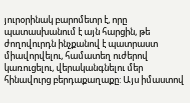յուրօրինակ բարոմետր է, որը պատասխանում է այն հարցին, թե ժողովուրդն ինչքանով է պատրաստ միավորվելու, համատեղ ուժերով կառուցելու, վերականգնելու մեր հինավուրց բերդաքաղաքը: Այս իմաստով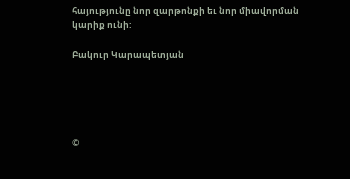հայությունը նոր զարթոնքի եւ նոր միավորման կարիք ունի:

Բակուր Կարապետյան





©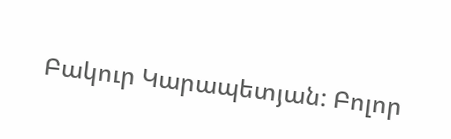Բակուր Կարապետյան: Բոլոր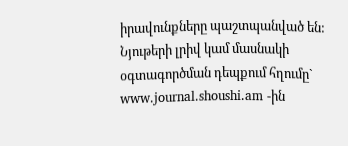իրավունքները պաշտպանված են:
Նյութերի լրիվ կամ մասնակի օգտագործման դեպքում հղումը` www.journal.shoushi.am -ին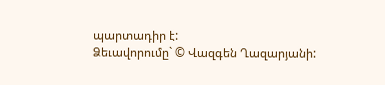պարտադիր է:
Ձեւավորումը` © Վազգեն Ղազարյանի: